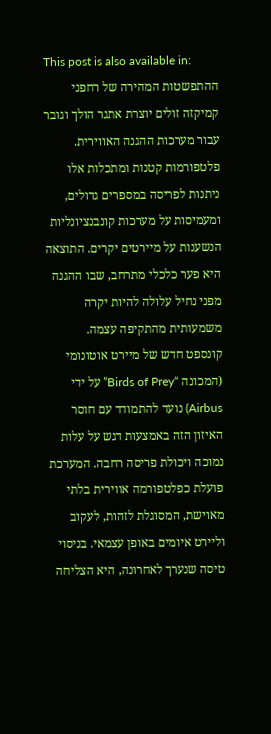This post is also available in:
ההתפשטות המהירה של רחפני קמיקזה זולים יוצרת אתגר הולך וגובר עבור מערכות ההגנה האווירית. פלטפורמות קטנות ומתכלות אלו ניתנות לפריסה במספרים גדולים, ומעמיסות על מערכות קונבנציונליות הנשענות על מיירטים יקרים. התוצאה היא פער כלכלי מתרחב, שבו ההגנה מפני נחיל עלולה להיות יקרה משמעותית מהתקיפה עצמה.
קונספט חדש של מיירט אוטונומי (המכונה “Birds of Prey” על ידי Airbus) נועד להתמודד עם חוסר האיזון הזה באמצעות דגש על עלות נמוכה ויכולת פריסה רחבה. המערכת פועלת כפלטפורמה אווירית בלתי מאוישת, המסוגלת לזהות, לעקוב וליירט איומים באופן עצמאי. בניסוי טיסה שנערך לאחרונה, היא הצליחה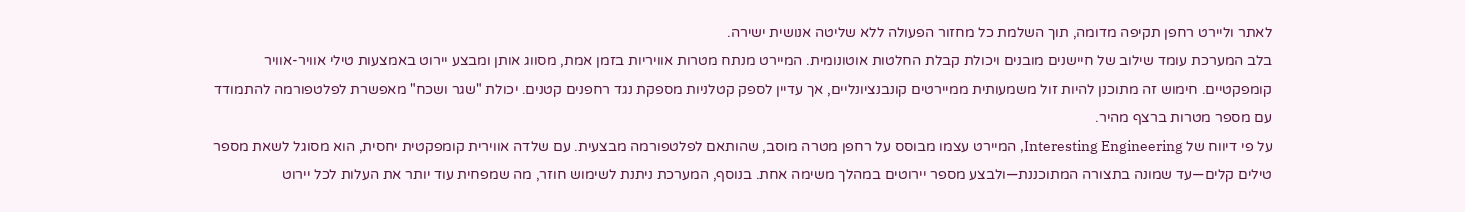לאתר וליירט רחפן תקיפה מדומה, תוך השלמת כל מחזור הפעולה ללא שליטה אנושית ישירה.
בלב המערכת עומד שילוב של חיישנים מובנים ויכולת קבלת החלטות אוטונומית. המיירט מנתח מטרות אוויריות בזמן אמת, מסווג אותן ומבצע יירוט באמצעות טילי אוויר-אוויר קומפקטיים. חימוש זה מתוכנן להיות זול משמעותית ממיירטים קונבנציונליים, אך עדיין לספק קטלניות מספקת נגד רחפנים קטנים. יכולת "שגר ושכח" מאפשרת לפלטפורמה להתמודד עם מספר מטרות ברצף מהיר.
על פי דיווח של Interesting Engineering, המיירט עצמו מבוסס על רחפן מטרה מוסב, שהותאם לפלטפורמה מבצעית. עם שלדה אווירית קומפקטית יחסית, הוא מסוגל לשאת מספר טילים קלים—עד שמונה בתצורה המתוכננת—ולבצע מספר יירוטים במהלך משימה אחת. בנוסף, המערכת ניתנת לשימוש חוזר, מה שמפחית עוד יותר את העלות לכל יירוט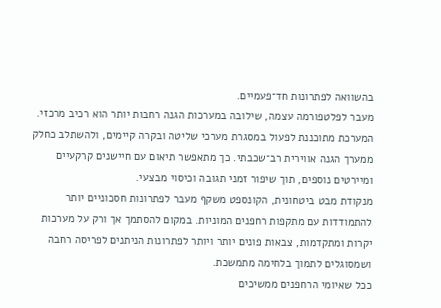בהשוואה לפתרונות חד־פעמיים.
מעבר לפלטפורמה עצמה, שילובה במערכות הגנה רחבות יותר הוא רכיב מרכזי. המערכת מתוכננת לפעול במסגרת מערכי שליטה ובקרה קיימים, ולהשתלב כחלק ממערך הגנה אווירית רב־שכבתי. כך מתאפשר תיאום עם חיישנים קרקעיים ומיירטים נוספים, תוך שיפור זמני תגובה וכיסוי מבצעי.
מנקודת מבט ביטחונית, הקונספט משקף מעבר לפתרונות חסכוניים יותר להתמודדות עם מתקפות רחפנים המוניות. במקום להסתמך אך ורק על מערכות יקרות ומתקדמות, צבאות פונים יותר ויותר לפתרונות הניתנים לפריסה רחבה ושמסוגלים לתמוך בלחימה מתמשכת.
ככל שאיומי הרחפנים ממשיכים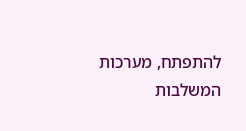להתפתח, מערכות המשלבות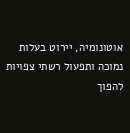אוטונומיה, יירוט בעלות נמוכה ותפעול רשתי צפויות להפוך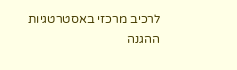לרכיב מרכזי באסטרטגיות ההגנה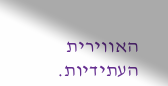האווירית העתידיות.